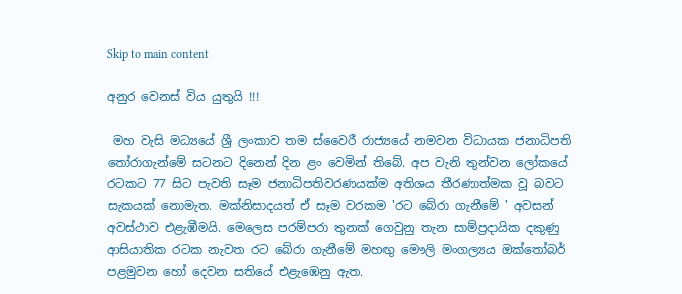Skip to main content

අනුර වෙනස් විය යුතුයි !!!

 මහ වැසි මධ්‍යයේ ශ්‍රී ලංකාව තම ස්වෛරී රාජ්‍යයේ නමවන විධායක ජනාධිපති තෝරාගැන්මේ සටනට දිනෙන් දින ළං වෙමින් තිබේ. අප වැනි තුන්වන ලෝකයේ රටකට 77 සිට පැවති සෑම ජනාධිපතිවරණයක්ම අතිශය තීරණාත්මක වූ බවට සැකයක් නොමැත. මක්නිසාදයත් ඒ සෑම වරකම 'රට බේරා ගැනීමේ ' අවසන් අවස්ථාව එළැඹීමයි. මෙලෙස පරම්පරා තුනක් ගෙවුනු තැන සාම්ප්‍රදායික දකුණු ආසියාතික රටක නැවත රට බේරා ගැනීමේ මහඟු මෞලි මංගල්‍යය ඔක්තෝබර් පළමුවන හෝ දෙවන සතියේ එළැඹෙනු ඇත.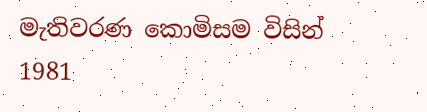මැතිවරණ කොමිසම විසින් 1981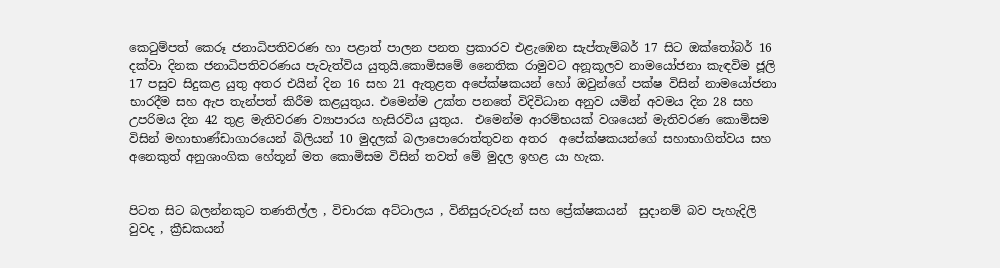කෙටුම්පත් කෙරූ ජනාධිපතිවරණ හා පළාත් පාලන පනත ප්‍රකාරව එළැඹෙන සැප්තැම්බර් 17 සිට ඔක්තෝබර් 16 දක්වා දිනක ජනාධිපතිවරණය පැවැත්විය යුතුයි.කොමිසමේ නෛතික රාමුවට අනූකූලව නාමයෝජනා කැඳවිම ජූලි 17 පසුව සිදුකළ යුතු අතර එයින් දින 16 සහ 21 ඇතුළත අපේක්ෂකයන් හෝ ඔවුන්ගේ පක්ෂ විසින් නාමයෝජනා භාරදීම සහ ඇප තැන්පත් කිරීම කළයුතුය. එමෙන්ම උක්ත පනතේ විදිවිධාන අනුව යමින් අවමය දින 28 සහ උපරිමය දින 42 තුළ මැතිවරණ ව්‍යාපාරය හැසිරවිය යුතුය.  එමෙන්ම ආරම්භයක් වශයෙන් මැතිවරණ කොමිසම විසින් මහාභාණ්ඩාගාරයෙන් බිලියන් 10 මුදලක් බලාපොරොත්තුවන අතර  අපේක්ෂකයන්ගේ සහාභාගිත්වය සහ අනෙකුත් අනුශාංගික හේතූන් මත කොමිසම විසින් තවත් මේ මුදල ඉහළ යා හැක.


පිටත සිට බලන්නකුට තණතිල්ල , විචාරක අට්ටාලය , විනිසුරුවරුන් සහ ප්‍රේක්ෂකයන්  සුදානම් බව පැහැදිලි වුවද , ක්‍රීඩකයන්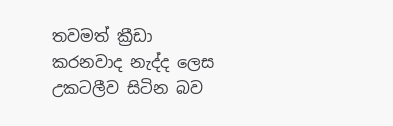තවමත් ක්‍රීඩා කරනවාද නැද්ද ලෙස උකටලීව සිටින බව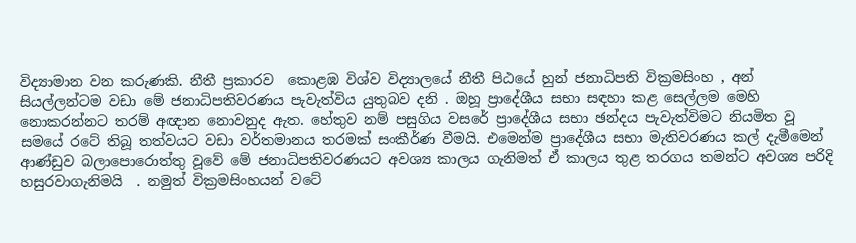විද්‍යාමාන වන කරුණකි. නීතී ප්‍රකාරව  කොළඹ විශ්ව විද්‍යාලයේ නීතී පිඨයේ හුන් ජනාධිපති වික්‍රමසිංහ , අන් සියල්ලන්ටම වඩා මේ ජනාධිපතිවරණය පැවැත්විය යුතුබව දනි . ඔහූ ප්‍රාදේශීය සභා සඳහා කළ සෙල්ලම මෙහි නොකරන්නට තරම් අඥාන නොවනුද ඇත. හේතුව නම් පසුගිය වසරේ ප්‍රාදේශීය සභා ඡන්දය පැවැත්විමට නියමිත වූ සමයේ රටේ තිබූ තත්වයට වඩා වර්තමානය තරමක් සංකීර්ණ වීමයි. එමෙන්ම ප්‍රාදේශීය සභා මැතිවරණය කල් දැමීමෙන් ආණ්ඩුව බලාපොරොත්තු වූවේ මේ ජනාධිපතිවරණයට අවශ්‍ය කාලය ගැනිමත් ඒ කාලය තුළ තරගය තමන්ට අවශ්‍ය පරිදි හසුරවාගැනිමයි  . නමුත් වික්‍රමසිංහයන් වටේ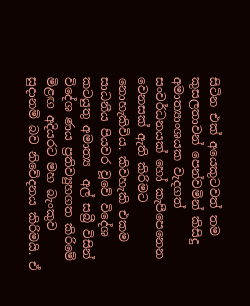සිටින එක් අයෙකුටවත් තම කුසලතාවන් පෙන්වමින් කිසිදු අමාත්‍යාංශයක වැදගත් සංවර්ධනයක් හෝ කැපීපෙනෙන වෙනසක් ඇති කිරිමට නොහැකිවිය. කිවහැකි එකම සාධනීය පියවර වූවේ විදේශ කටයුතු අමාත්‍ය  අල් සබ්‍රී විසින් විදේශ ණය ප්‍රතිව්‍යුහගත කිරිමේ මිළඟ අදියරට මහ බැංකුව සුදානම් බව නිවේදනය කිරිමයි. ඒ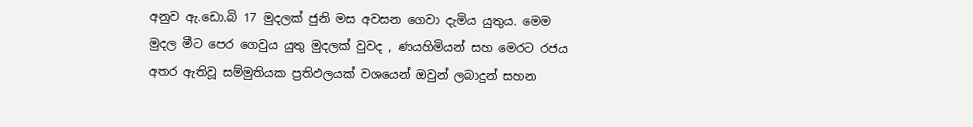අනුව ඇ.ඩො.බි 17 මුදලක් ජුනි මස අවසන ගෙවා දැමිය යුතුය. මෙම මුදල මීට පෙර ගෙවුය යුතු මුදලක් වුවද , ණයහිමියන් සහ මෙරට රජය අතර ඇතිවූ සම්මුතියක ප්‍රතිඵලයක් වශයෙන් ඔවුන් ලබාදුන් සහන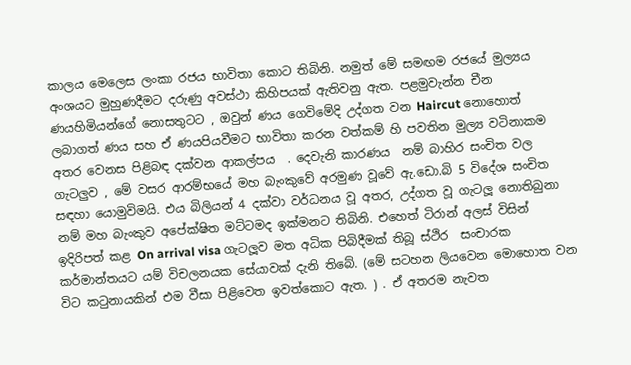කාලය මෙලෙස ලංකා රජය භාවිතා කොට තිබිනි. නමුත් මේ සමඟම රජයේ මුල්‍යය අංශයට මුහුණදීමට දරුණු අවස්ථා කිහිපයක් ඇතිවනු ඇත. පළමුවැන්න චීන ණයහිමියන්ගේ නොසතුටට , ඔවුන් ණය ගෙවිමේදි උද්ගත වන Haircut නොහොත් ලබාගත් ණය සහ ඒ ණයපියවීමට භාවිතා කරන වත්කම් හි පවතින මුල්‍ය වටිනාකම අතර වෙනස පිළිබඳ දක්වන ආකල්පය  . දෙවැනි කාරණය  නම් බාහිර සංචිත වල ගැටලුව , මේ වසර ආරම්භයේ මහ බැංකුවේ අරමුණ වූවේ ඇ.ඩො.බි 5 විදේශ සංචිත  සඳහා යොමුවිමයි. එය බිලියන් 4 දක්වා වර්ධනය වූ අතර, උද්ගත වූ ගැටලූ නොතිබුනා නම් මහ බැංකුව අපේක්ෂිත මට්ටමද ඉක්මනට තිබිනි. එහෙත් ටිරාන් අලස් විසින් ඉදිරිපත් කළ On arrival visa ගැටලූව මත අධික පිබිදීමක් තිබූ ස්ථිර  සංචාරක කර්මාන්තයට යම් විචලනයක සේයාවක් දැනි තිබේ. (මේ සටහන ලියවෙන මොහොත වන විට කටුනායකින් එම වීසා පිළිවෙත ඉවත්කොට ඇත. ) . ඒ අතරම නැවත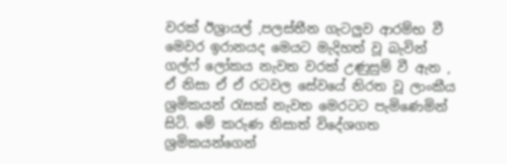වරක් ඊශ්‍රායල් ,පලස්තීන ගැටලුව ආරම්භ වී මෙවර ඉරානයද මෙයට මැදිහත් වූ බැවින් ගල්ෆ් ලෝකය නැවත වරක් උණුසුම් වී ඇත , ඒ නිසා ඒ ඒ රටවල සේවයේ නිරත වූ ලාංකීය ශ්‍රමිකයන් රැසක් නැවත මෙරටට පැමිණෙමින් සිටි. මේ කරුණ නිසාත් විදේශගත ශ්‍රමිකයන්ගෙන්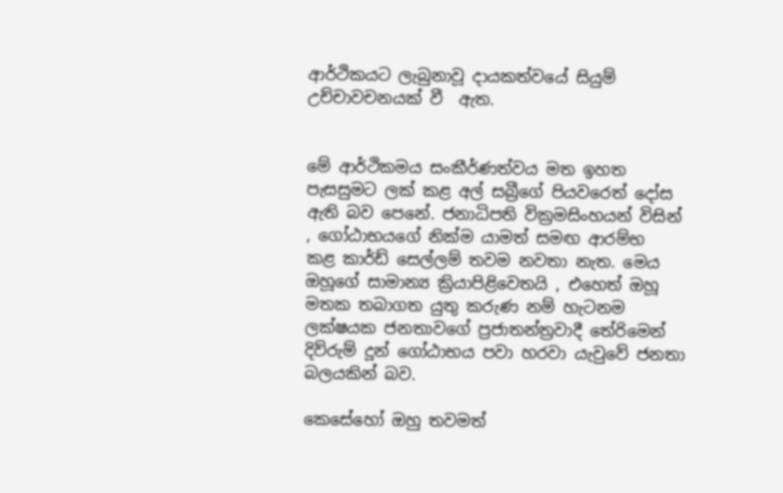ආර්ථිකයට ලැබුනාවූ දායකත්වයේ සියුම් උච්චාවචනයක් වී  ඇත.


මේ ආර්ථිකමය සංකීර්ණත්වය මත ඉහත පැසසුමට ලක් කළ අල් සබ්‍රීගේ පියවරෙත් දෝස ඇති බව පෙනේ. ජනාධිපති වික්‍රමසිංහයන් විසින් , ගෝඨාභයගේ නික්ම යාමත් සමඟ ආරම්භ  කළ කාර්ඩ් සෙල්ලම් තවම නවතා නැත. මෙය ඔහූගේ සාමාන්‍ය ක්‍රියාපිළිවෙතයි , එහෙත් ඔහූ මතක තබාගත යුතු කරුණ නම් හැටනම ලක්ෂයක ජනතාවගේ ප්‍රජාතන්ත්‍රවාදී තේරිමෙන් දිව්රුම් දූන් ගෝඨාභය පවා හරවා යැවුවේ ජනතා බලයකින් බව.

කෙසේහෝ ඔහු තවමත්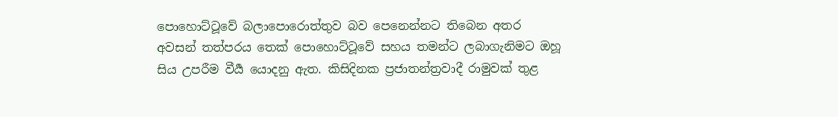පොහොට්ටූවේ බලාපොරොත්තුව බව පෙනෙන්නට තිබෙන අතර අවසන් තත්පරය තෙක් පොහොට්ටූවේ සහය තමන්ට ලබාගැනිමට ඔහූ සිය උපරීම වීර්‍ය යොදනු ඇත. කිසිදිනක ප්‍රජාතන්ත්‍රවාදී රාමුවක් තුළ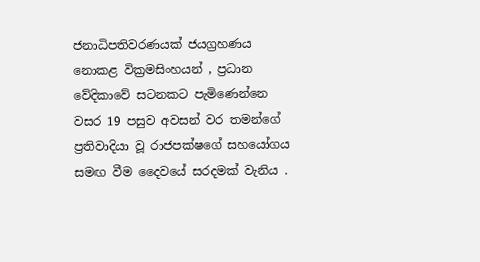ජනාධිපතිවරණයක් ජයග්‍රහණය නොකළ වික්‍රමසිංහයන් , ප්‍රධාන වේදිකාවේ සටනකට පැමිණෙන්නෙ වසර 19 පසුව අවසන් වර තමන්ගේ ප්‍රතිවාදියා වූ රාජපක්ෂගේ සහයෝගය  සමඟ වීම දෛවයේ සරදමක් වැනිය .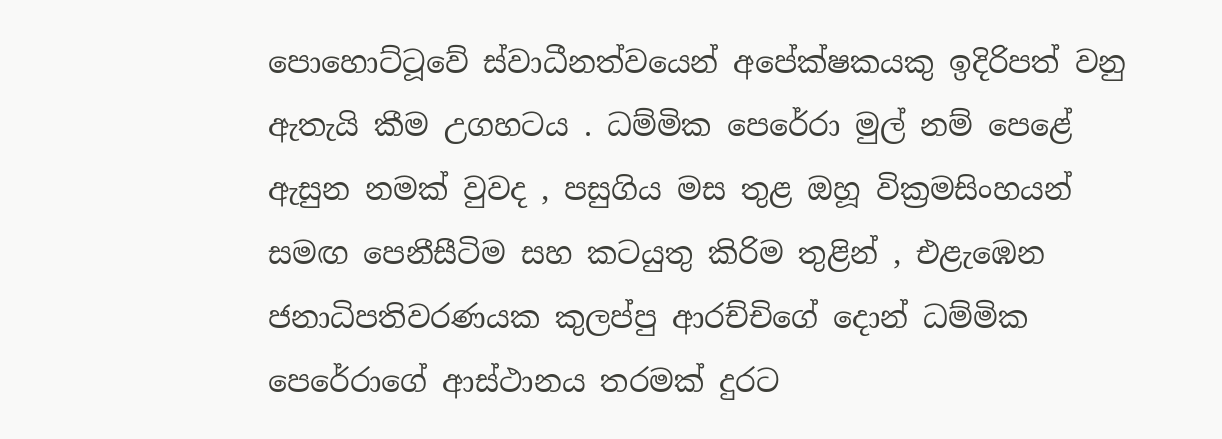පොහොට්ටූවේ ස්වාධීනත්වයෙන් අපේක්ෂකයකු ඉදිරිපත් වනු ඇතැයි කීම උගහටය . ධම්මික පෙරේරා මුල් නම් පෙළේ ඇසුන නමක් වුවද , පසුගිය මස තුළ ඔහූ වික්‍රමසිංහයන් සමඟ පෙනීසීටිම සහ කටයුතු කිරිම තුළින් , එළැඹෙන ජනාධිපතිවරණයක කුලප්පු ආරච්චිගේ දොන් ධම්මික පෙරේරාගේ ආස්ථානය තරමක් දුරට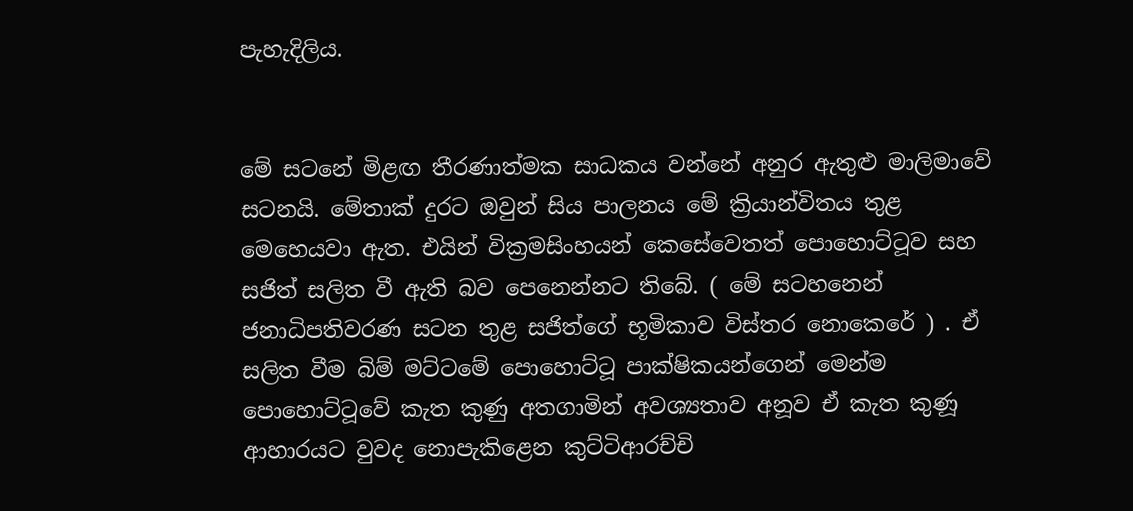පැහැදිලිය.


මේ සටනේ මිළඟ තීරණාත්මක සාධකය වන්නේ අනුර ඇතුළු මාලිමාවේ සටනයි. මේතාක් දුරට ඔවුන් සිය පාලනය මේ ක්‍රියාන්විතය තුළ මෙහෙයවා ඇත. එයින් වික්‍රමසිංහයන් කෙසේවෙතත් පොහොට්ටූව සහ සජිත් සලිත වී ඇති බව පෙනෙන්නට තිබේ. ( මේ සටහනෙන් ජනාධිපතිවරණ සටන තුළ සජිත්ගේ භූමිකාව විස්තර නොකෙරේ ) . ඒ සලිත වීම බිම් මට්ටමේ පොහොට්ටූ පාක්ෂිකයන්ගෙන් මෙන්ම පොහොට්ටූවේ කැත කුණු අතගාමින් අවශ්‍යතාව අනූව ඒ කැත කුණූ ආහාරයට වුවද නොපැකිළෙන කුට්ටිආරච්චි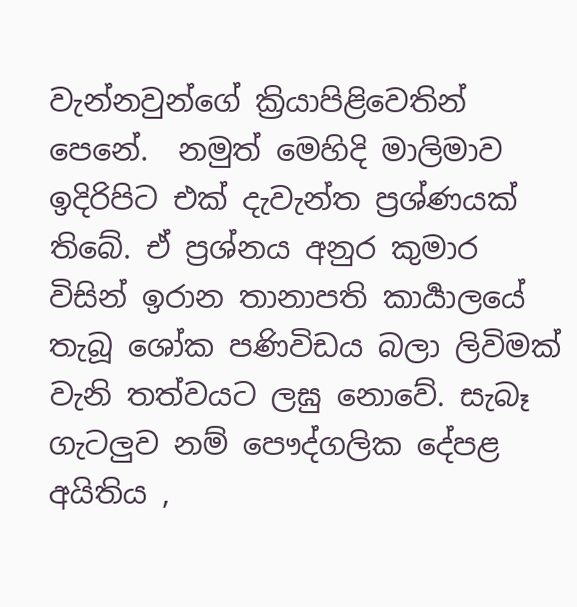වැන්නවුන්ගේ ක්‍රියාපිළිවෙතින් පෙනේ.  නමුත් මෙහිදි මාලිමාව ඉදිරිපිට එක් දැවැන්ත ප්‍රශ්ණයක් තිබේ. ඒ ප්‍රශ්නය අනුර කුමාර විසින් ඉරාන තානාපති කාර්‍යාලයේ තැබූ ශෝක පණිවිඩය බලා ලිවිමක් වැනි තත්වයට ලඝු නොවේ. සැබෑ ගැටලුව නම් පෞද්ගලික දේපළ අයිතිය ,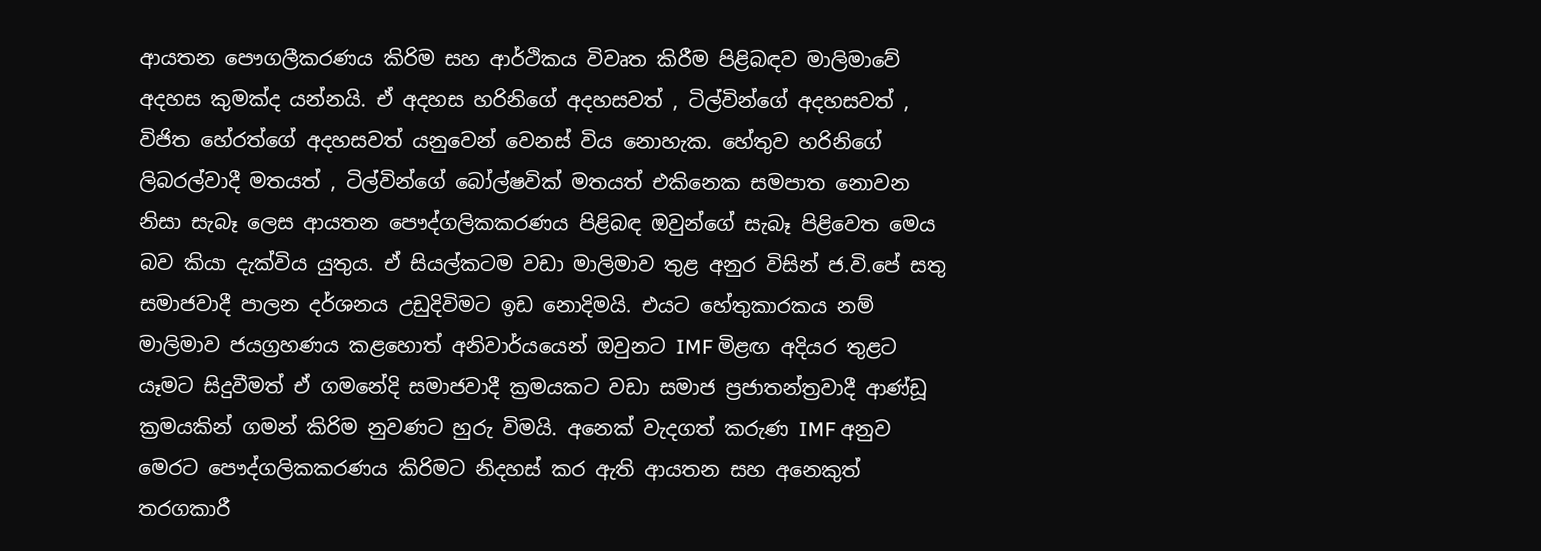ආයතන පෞගලීකරණය කිරිම සහ ආර්ථිකය විවෘත කිරීම පිළිබඳව මාලිමාවේ අදහස කුමක්ද යන්නයි. ඒ අදහස හරිනිගේ අදහසවත් , ටිල්වින්ගේ අදහසවත් , විජිත හේරත්ගේ අදහසවත් යනුවෙන් වෙනස් විය නොහැක. හේතුව හරිනිගේ ලිබරල්වාදී මතයත් , ටිල්වින්ගේ බෝල්ෂවික් මතයත් එකිනෙක සමපාත නොවන නිසා සැබෑ ලෙස ආයතන පෞද්ගලිකකරණය පිළිබඳ ඔවුන්ගේ සැබෑ පිළිවෙත මෙය බව කියා දැක්විය යුතුය. ඒ සියල්කටම වඩා මාලිමාව තුළ අනුර විසින් ජ.වි.පේ සතු සමාජවාදී පාලන දර්ශනය උඩුදිවිමට ඉඩ නොදිමයි. එයට හේතුකාරකය නම් මාලිමාව ජයග්‍රහණය කළහොත් අනිවාර්යයෙන් ඔවුනට IMF මිළඟ අදියර තුළට යෑමට සිදුවීමත් ඒ ගමනේදි සමාජවාදී ක්‍රමයකට වඩා සමාජ ප්‍රජාතන්ත්‍රවාදී ආණ්ඩූ ක්‍රමයකින් ගමන් කිරිම නුවණට හුරු විමයි. අනෙක් වැදගත් කරුණ IMF අනුව මෙරට පෞද්ගලිකකරණය කිරිමට නිදහස් කර ඇති ආයතන සහ අනෙකුත් තරගකාරී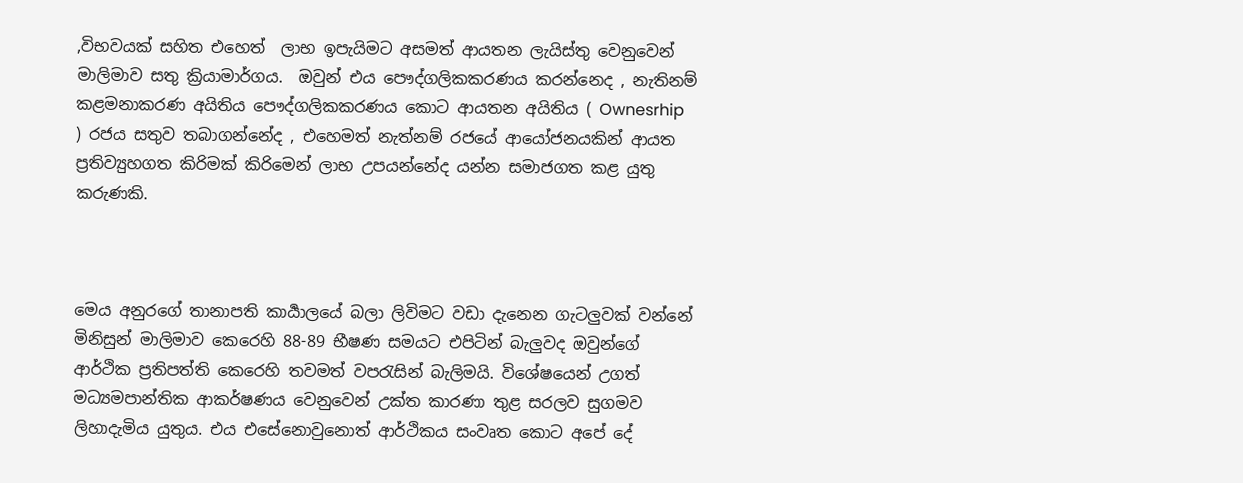,විභවයක් සහිත එහෙත්  ලාභ ඉපැයිමට අසමත් ආයතන ලැයිස්තු වෙනුවෙන් මාලිමාව සතු ක්‍රියාමාර්ගය.  ඔවුන් එය පෞද්ගලිකකරණය කරන්නෙද , නැතිනම් කළමනාකරණ අයිතිය පෞද්ගලිකකරණය කොට ආයතන අයිතිය ( Ownesrhip  ) රජය සතුව තබාගන්නේද , එහෙමත් නැත්නම් රජයේ ආයෝජනයකින් ආයත ප්‍රතිව්‍යුහගත කිරිමක් කිරිමෙන් ලාභ උපයන්නේද යන්න සමාජගත කළ යුතු කරුණකි.



මෙය අනුරගේ තානාපති කාර්‍යාලයේ බලා ලිවිමට වඩා දැනෙන ගැටලුවක් වන්නේ මිනිසුන් මාලිමාව කෙරෙහි 88-89 භීෂණ සමයට එපිටින් බැලුවද ඔවුන්ගේ ආර්ථික ප්‍රතිපත්ති කෙරෙහි තවමත් වපරැසින් බැලිමයි. විශේෂයෙන් උගත් මධ්‍යමපාන්තික ආකර්ෂණය වෙනුවෙන් උක්ත කාරණා තුළ සරලව සුගමව ලිහාදැමිය යුතුය. එය එසේනොවුනොත් ආර්ථිකය සංවෘත කොට අපේ දේ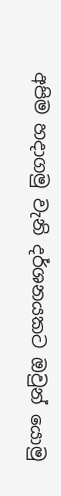අපිම හදාගමු වැනි දර්ශනයකට ඔවුන් යොමු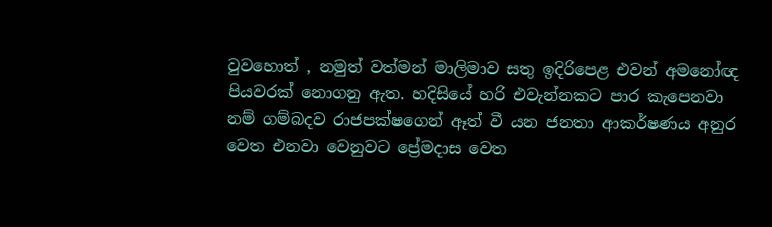වුවහොත් , නමුත් වත්මන් මාලිමාව සතු ඉදිරිපෙළ එවන් අමනෝඥ පියවරක් නොගනු ඇත. හදිසියේ හරි එවැන්නකට පාර කැපෙනවා නම් ගම්බදව රාජපක්ෂගෙන් ඈත් වී යන ජනතා ආකර්ෂණය අනුර වෙත එනවා වෙනුවට ප්‍රේමදාස වෙත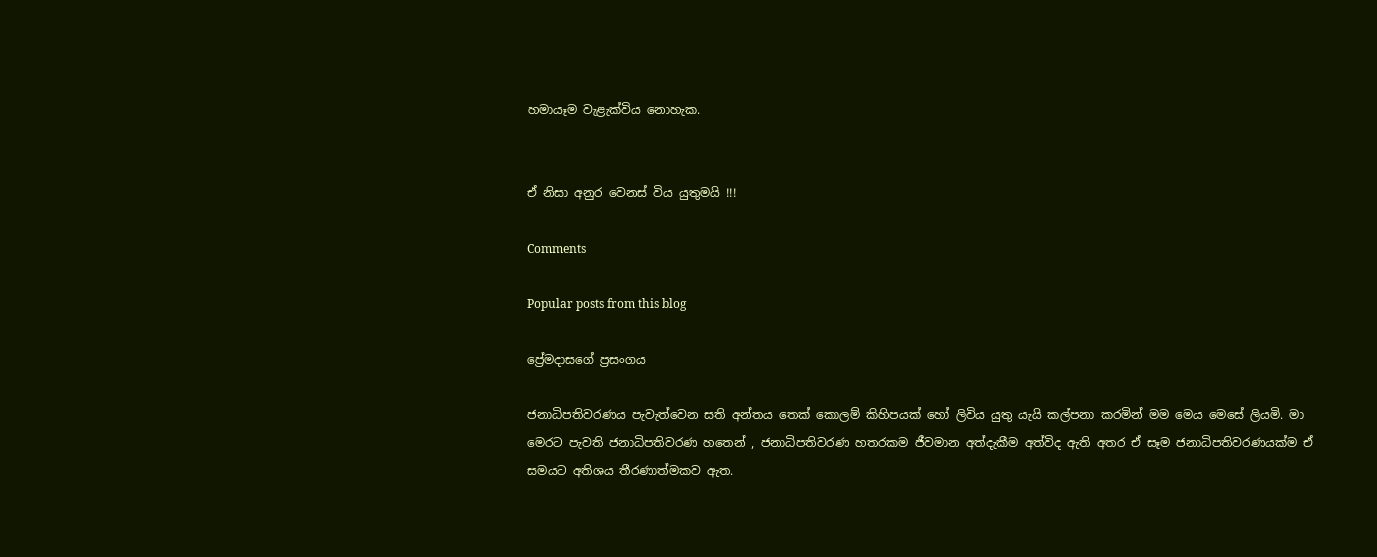හමායෑම වැළැක්විය නොහැක.


ඒ නිසා අනුර වෙනස් විය යුතුමයි !!!

Comments

Popular posts from this blog

ප්‍රේමදාසගේ ප්‍රසංගය

ජනාධිපතිවරණය පැවැත්වෙන සති අන්තය තෙක් කොලම් කිහිපයක් හෝ ලිවිය යුතු යැයි කල්පනා කරමින් මම මෙය මෙසේ ලියමි. මා මෙරට පැවති ජනාධිපතිවරණ හතෙන් , ජනාධිපතිවරණ හතරකම ජීවමාන අත්දැකීම අත්විද ඇති අතර ඒ සෑම ජනාධිපතිවරණයක්ම ඒ සමයට අතිශය තීරණාත්මකව ඇත.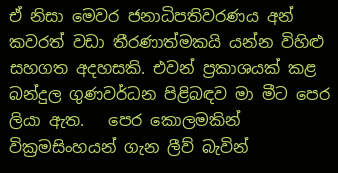ඒ නිසා මෙවර ජනාධිපතිවරණය අන් කවරත් වඩා තීරණාත්මකයි යන්න විහිළු සහගත අදහසකි. එවන් ප්‍රකාශයක් කළ බන්දුල ගුණවර්ධන පිළිබඳව මා මීට පෙර ලියා ඇත.   පෙර කොලමකින් වික්‍රමසිංහයන් ගැන ලීව් බැවින්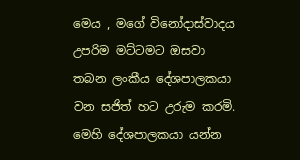මෙය , මගේ විනෝදාස්වාදය උපරිම මට්ටමට ඔසවා තබන ලංකීය දේශපාලකයා වන සජිත් හට උරුම කරමි. මෙහි දේශපාලකයා යන්න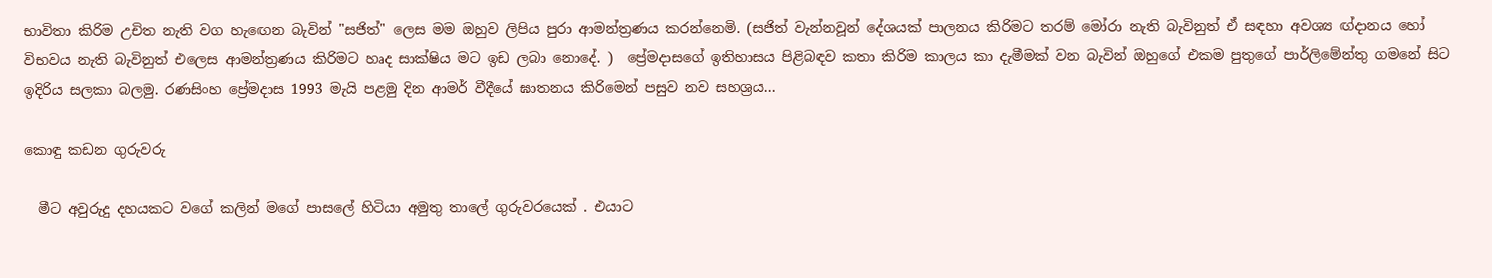භාවිතා කිරිම උචිත නැති වග හැඟෙන බැවින් "සජිත්" ලෙස මම ඔහුව ලිපිය පුරා ආමන්ත්‍රණය කරන්නෙමි. (සජිත් වැන්නවූන් දේශයක් පාලනය කිරිමට තරම් මෝරා නැති බැවිනුත් ඒ සඳහා අවශ්‍ය ඟ්දානය හෝ විභවය නැති බැවිනුත් එලෙස ආමන්ත්‍රණය කිරිමට හෘද සාක්ෂිය මට ඉඩ ලබා නොදේ. )  ප්‍රේමදාසගේ ඉතිහාසය පිළිබඳව කතා කිරිම කාලය කා දැමීමක් වන බැවින් ඔහුගේ එකම පුතුගේ පාර්ලිමේන්තු ගමනේ සිට ඉදිරිය සලකා බලමු. රණසිංහ ප්‍රේමදාස 1993 මැයි පළමු දින ආමර් වීදීයේ ඝාතනය කිරිමෙන් පසුව නව සහශ්‍රය...

කොඳු කඩන ගුරුවරු

  මීට අවුරුදු දහයකට වගේ කලින් මගේ පාසලේ හිටියා අමුතු තාලේ ගුරුවරයෙක් . එයාට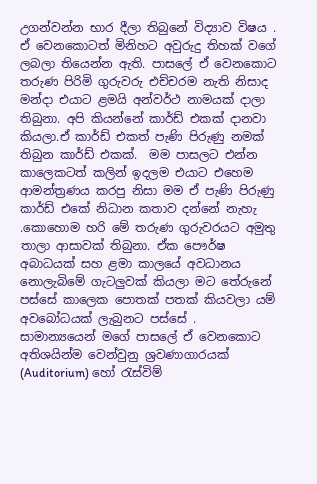උගන්වන්න භාර දීලා තිබුනේ විද්‍යාව විෂය . ඒ වෙනකොටත් මිනිහට අවුරුදු තිහක් වගේ ලබලා තියෙන්න ඇති. පාසලේ ඒ වෙනකොට තරුණ පිරිමි ගුරුවරු එච්චරම නැති නිසාද මන්දා එයාට ළමයි අන්වර්ථ නාමයක් දාලා තිබුනා. අපි කියන්නේ කාර්ඩ් එකක් දානවා කියලා.ඒ කාර්ඩ් එකත් පැණි පිරුණු නමක් තිබුන කාර්ඩ් එකක්.  මම පාසලට එන්න කාලෙකටත් කලින් ඉදලම එයාට එහෙම ආමන්ත්‍රණය කරපු නිසා මම ඒ පැණි පිරුණු කාර්ඩ් එකේ නිධාන කතාව දන්නේ නැහැ .කොහොම හරි මේ තරුණ ගුරුවරයට අමුතු තාලා ආසාවක් තිබුනා. ඒක පෞර්ෂ අබාධයක් සහ ළමා කාලයේ අවධානය නොලැබිමේ ගැටලුවක් කියලා මට තේරුනේ පස්සේ කාලෙක පොතක් පතක් කියවලා යම් අවබෝධයක් ලැබුනට පස්සේ .     සාමාන්‍යයෙන් මගේ පාසලේ ඒ වෙනකොට අතිශයින්ම වෙන්වුනු ශ්‍රවණාගාරයක් (Auditorium) හෝ රැස්විම්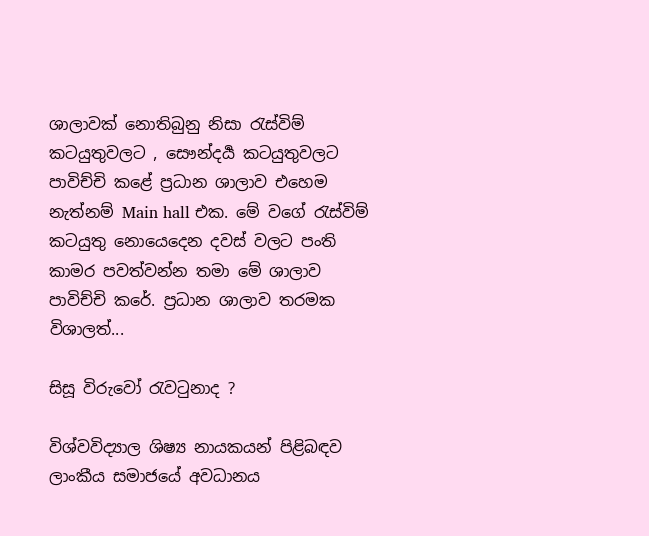ශාලාවක් නොතිබුනු නිසා රැස්විම් කටයුතුවලට , සෞන්දර්‍ය කටයුතුවලට පාවිච්චි කළේ ප්‍රධාන ශාලාව එහෙම නැත්නම් Main hall එක. මේ වගේ රැස්විම් කටයුතු නොයෙදෙන දවස් වලට පංති කාමර පවත්වන්න තමා මේ ශාලාව පාවිච්චි කරේ. ප්‍රධාන ශාලාව තරමක විශාලත්...

සිසූ විරුවෝ රැවටුනාද ?

විශ්වවිද්‍යාල ශිෂ්‍ය නායකයන් පිළිබඳව ලාංකීය සමාජයේ අවධානය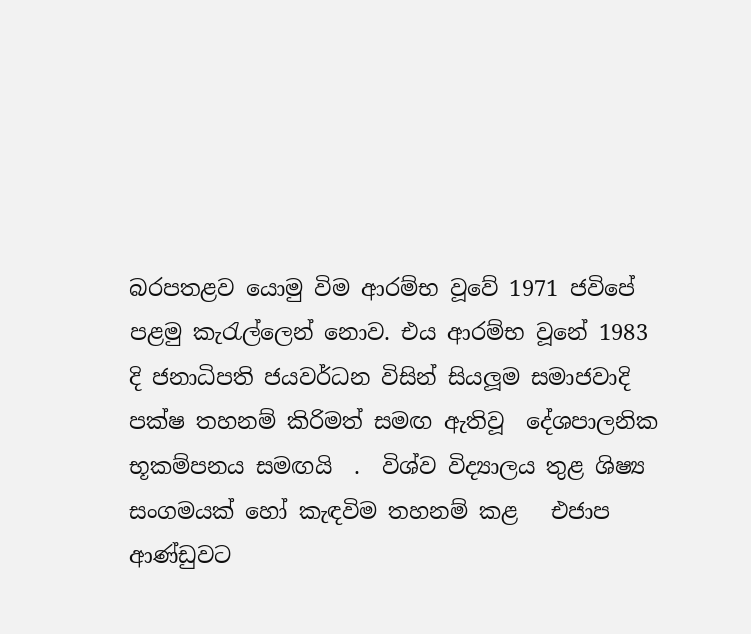බරපතළව යොමු විම ආරම්භ වූවේ 1971 ජවිපේ පළමු කැරැල්ලෙන් නොව. එය ආරම්භ වූනේ 1983 දි ජනාධිපති ජයවර්ධන විසින් සියලූම සමාජවාදි පක්ෂ තහනම් කිරිමත් සමඟ ඇතිවූ  දේශපාලනික භූකම්පනය සමඟයි  .  විශ්ව විද්‍යාලය තුළ ශිෂ්‍ය සංගමයක් හෝ කැඳවිම තහනම් කළ   එජාප ආණ්ඩුවට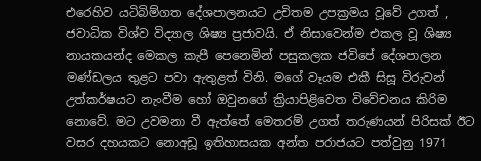එරෙහිව යටිබිම්ගත දේශපාලනයට උචිතම උපක්‍රමය වූවේ උගත් , ජවාධික විශ්ව විද්‍යාල ශිෂ්‍ය ප්‍රජාවයි. ඒ නිසාවෙන්ම එකල වූ ශිෂ්‍ය නායකයන්ද මෙකල කැපී පෙනෙමින් පසුකලක ජවිපේ දේශපාලන මණ්ඩලය තුළට පවා ඇතුළත් විනි. මගේ වෑයම එකී සිසූ විරුවන් උත්කර්ෂයට නැංවීම හෝ ඔවුනගේ ක්‍රියාපිළිවෙත විවේචනය කිරිම නොවේ. මට උවමනා වී ඇත්තේ මෙතරම් උගත් තරුණයන් පිරිසක් ඊට වසර දහයකට නොඅඩූ ඉතිහාසයක අන්ත පරාජයට පත්වුනු 1971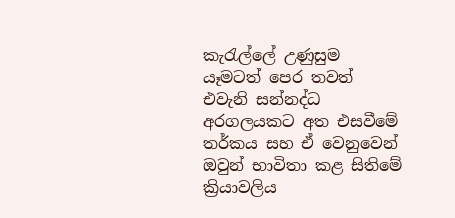කැරැල්ලේ උණුසුම යෑමටත් පෙර තවත් එවැනි සන්නද්ධ අරගලයකට අත එසවීමේ තර්කය සහ ඒ වෙනුවෙන් ඔවුන් භාවිතා කළ සිතිමේ ක්‍රියාවලිය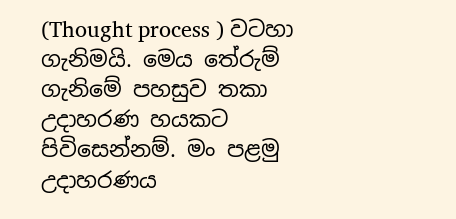(Thought process ) වටහා ගැනිමයි. මෙය තේරුම් ගැනිමේ පහසුව තකා උදාහරණ හයකට පිවිසෙන්නම්. මං පළමු  උදාහරණය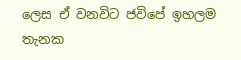ලෙස ඒ වනවිට ජවිපේ ඉහලම තැනක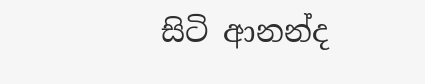සිටි ආනන්ද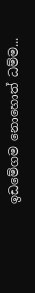ඉඩමේගම නොහොත් ධම්ම...